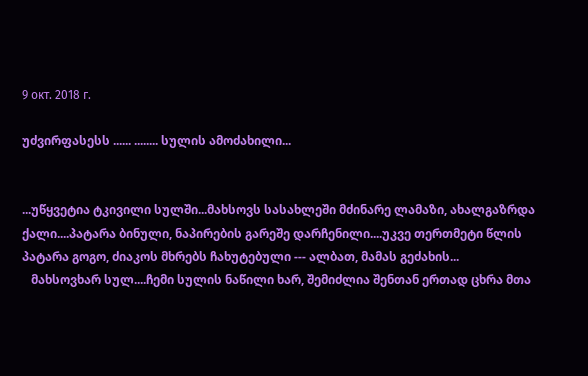9 окт. 2018 г.

უძვირფასესს ...... ........ სულის ამოძახილი...


...უწყვეტია ტკივილი სულში...მახსოვს სასახლეში მძინარე ლამაზი, ახალგაზრდა ქალი....პატარა ბინული, ნაპირების გარეშე დარჩენილი....უკვე თერთმეტი წლის პატარა გოგო, ძიაკოს მხრებს ჩახუტებული --- ალბათ, მამას გეძახის...
   მახსოვხარ სულ....ჩემი სულის ნაწილი ხარ, შემიძლია შენთან ერთად ცხრა მთა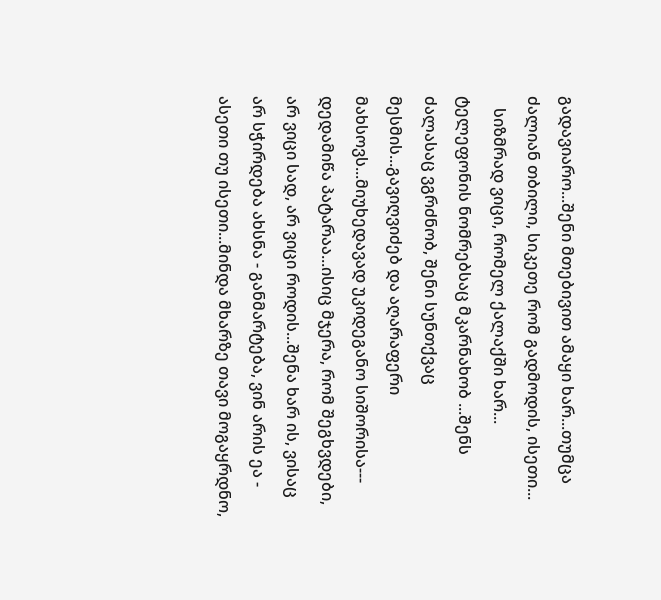გადავიარო...შენი მთებივით ამაყი ხარ...თუმცა ძალიან თბილი, სიკეთე რომ გადმოდის, ისეთი...
   სიზმრად ვიცი, რომელ ქალაქში ხარ... ტელეფონის ნომრებსაც მკარნახობ ...შენს ძალასაც ვგრძნობ, შენი სუნთქვაც მესმის...გავიღვიძებ და აღარაფერი მახსოვს...მიუხედავად უკიდეგანო სიშორისა--- დედამიწა პატარაა...ისიც მჯერა, რომ შეგხვდები, არ ვიცი სად, არ ვიცი როდის...შენა ხარ ის, ვისაც არ სჭირდება ახსნა - განმარტება, ვინ არის ეა - ასეთი თუ ისეთი...მინდა მხარზე თავი მოგაყრდნო,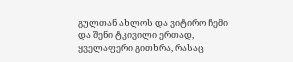გულთან ახლოს და ვიტირო ჩემი და შენი ტკივილი ერთად, ყველაფერი გითხრა, რასაც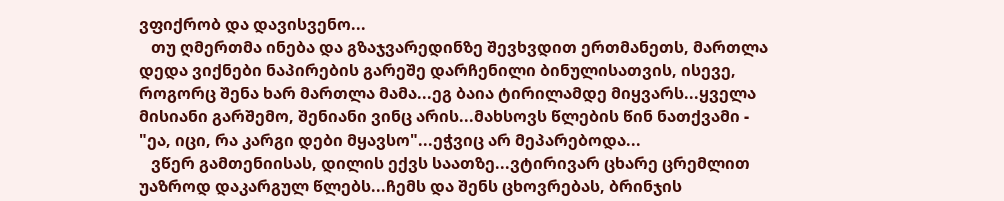ვფიქრობ და დავისვენო...
   თუ ღმერთმა ინება და გზაჯვარედინზე შევხვდით ერთმანეთს, მართლა დედა ვიქნები ნაპირების გარეშე დარჩენილი ბინულისათვის, ისევე, როგორც შენა ხარ მართლა მამა...ეგ ბაია ტირილამდე მიყვარს...ყველა მისიანი გარშემო, შენიანი ვინც არის...მახსოვს წლების წინ ნათქვამი - "ეა, იცი, რა კარგი დები მყავსო"...ეჭვიც არ მეპარებოდა...
   ვწერ გამთენიისას, დილის ექვს საათზე...ვტირივარ ცხარე ცრემლით უაზროდ დაკარგულ წლებს...ჩემს და შენს ცხოვრებას, ბრინჯის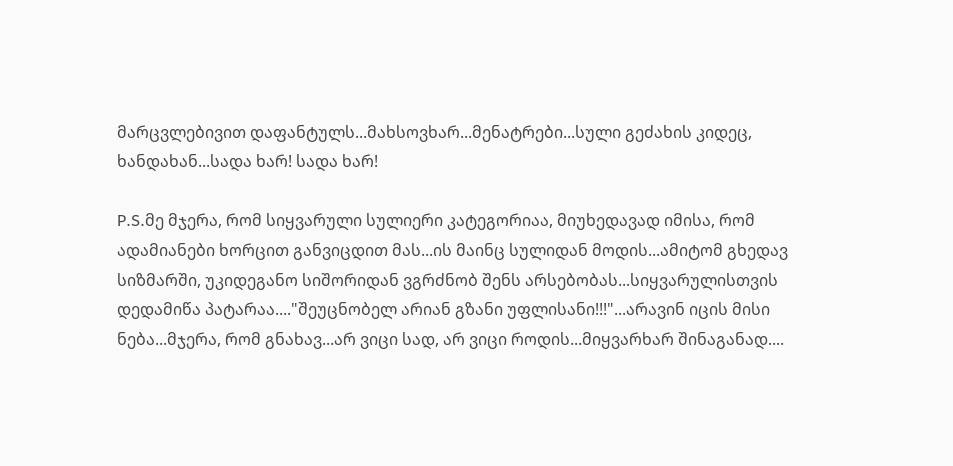მარცვლებივით დაფანტულს...მახსოვხარ...მენატრები...სული გეძახის კიდეც, ხანდახან...სადა ხარ! სადა ხარ!

P.S.მე მჯერა, რომ სიყვარული სულიერი კატეგორიაა, მიუხედავად იმისა, რომ ადამიანები ხორცით განვიცდით მას...ის მაინც სულიდან მოდის...ამიტომ გხედავ სიზმარში, უკიდეგანო სიშორიდან ვგრძნობ შენს არსებობას...სიყვარულისთვის დედამიწა პატარაა...."შეუცნობელ არიან გზანი უფლისანი!!!"...არავინ იცის მისი ნება...მჯერა, რომ გნახავ...არ ვიცი სად, არ ვიცი როდის...მიყვარხარ შინაგანად....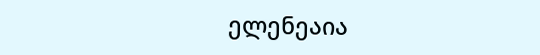ელენეაია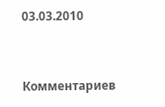03.03.2010


Комментариев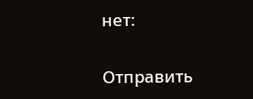нет:

Отправить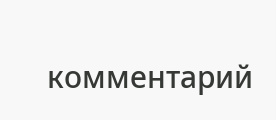комментарий